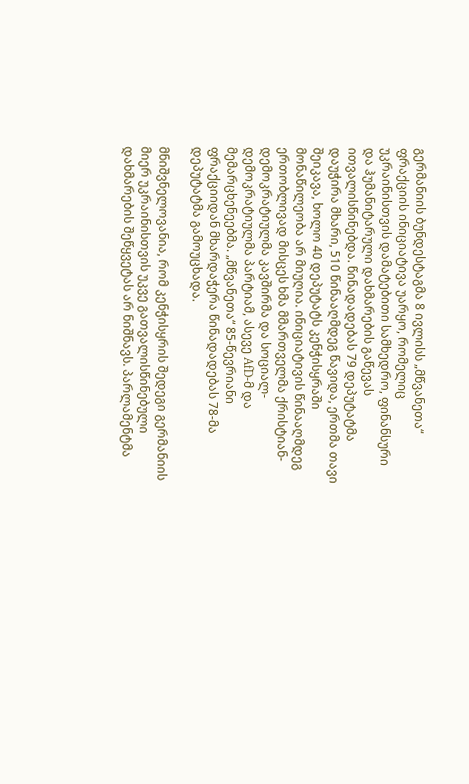გერმანიის ბუნდესტაგმა 8 ივლისს „მწვანეთა“ ფრაქციის ინიციატივა უარყო, რომელიც უკრაინისთვის დამატებითი სამხედრო, ფინანსური და ჰუმანიტარული დახმარების გაწევას ითვალისწინებდა. წინადადებას 79 დეპუტატმა დაუჭირა მხარი, 510 წინააღმდეგ წავიდა, ერთმა თავი შეიკავა, ხოლო 40 დეპუტატს კენჭისყრაში მონაწილეობა არ მიუღია. ინიციატივის წინააღმდეგ ერთობლივად მისცეს ხმა მმართველმა ქრისტიან-დემოკრატიულმა კავშირმა და სოციალ-დემოკრატიულმა პარტიამ, ასევე AfD-მ და მემარცხენეებმა. „მწვანეთა“ 85-წევრიანი ფრაქციიდან მხარდაჭერა წინადადებას 78-მა დეპუტატმა გამოუცხადა.

მნიშვნელოვანია, რომ კენჭისყრის შედეგი გერმანიის მიერ უკრაინისთვის უკვე გათვალისწინებული დახმარების შეწყვეტას არ ნიშნავს. პარლამენტმა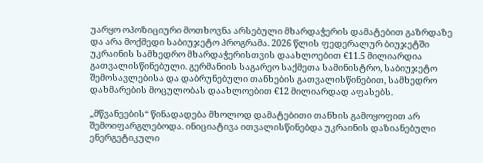უარყო ოპოზიციური მოთხოვნა არსებული მხარდაჭერის დამატებით გაზრდაზე და არა მოქმედი საბიუჯეტო პროგრამა. 2026 წლის ფედერალურ ბიუჯეტში უკრაინის სამხედრო მხარდაჭერისთვის დაახლოებით €11.5 მილიარდია გათვალისწინებული. გერმანიის საგარეო საქმეთა სამინისტრო, საბიუჯეტო შემოსავლებისა და დაბრუნებული თანხების გათვალისწინებით, სამხედრო დახმარების მოცულობას დაახლოებით €12 მილიარდად აფასებს.

„მწვანეების“ წინადადება მხოლოდ დამატებითი თანხის გამოყოფით არ შემოიფარგლებოდა. ინიციატივა ითვალისწინებდა უკრაინის დაზიანებული ენერგეტიკული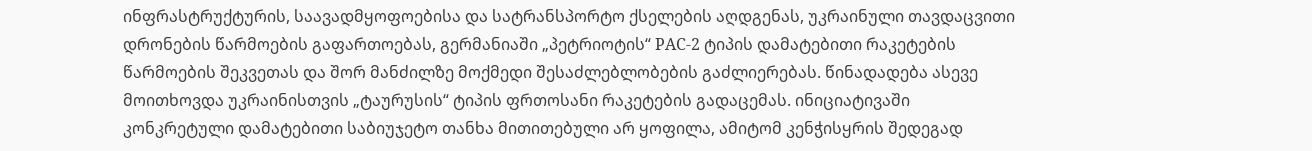ინფრასტრუქტურის, საავადმყოფოებისა და სატრანსპორტო ქსელების აღდგენას, უკრაინული თავდაცვითი დრონების წარმოების გაფართოებას, გერმანიაში „პეტრიოტის“ PAC-2 ტიპის დამატებითი რაკეტების წარმოების შეკვეთას და შორ მანძილზე მოქმედი შესაძლებლობების გაძლიერებას. წინადადება ასევე მოითხოვდა უკრაინისთვის „ტაურუსის“ ტიპის ფრთოსანი რაკეტების გადაცემას. ინიციატივაში კონკრეტული დამატებითი საბიუჯეტო თანხა მითითებული არ ყოფილა, ამიტომ კენჭისყრის შედეგად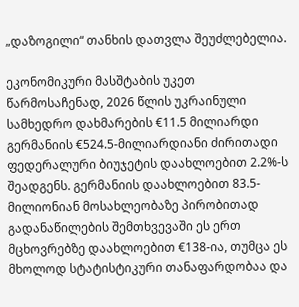„დაზოგილი“ თანხის დათვლა შეუძლებელია.

ეკონომიკური მასშტაბის უკეთ წარმოსაჩენად, 2026 წლის უკრაინული სამხედრო დახმარების €11.5 მილიარდი გერმანიის €524.5-მილიარდიანი ძირითადი ფედერალური ბიუჯეტის დაახლოებით 2.2%-ს შეადგენს. გერმანიის დაახლოებით 83.5-მილიონიან მოსახლეობაზე პირობითად გადანაწილების შემთხვევაში ეს ერთ მცხოვრებზე დაახლოებით €138-ია, თუმცა ეს მხოლოდ სტატისტიკური თანაფარდობაა და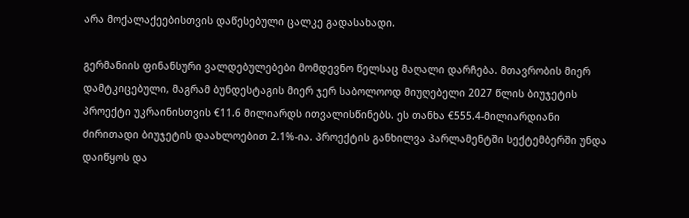არა მოქალაქეებისთვის დაწესებული ცალკე გადასახადი.

გერმანიის ფინანსური ვალდებულებები მომდევნო წელსაც მაღალი დარჩება. მთავრობის მიერ დამტკიცებული, მაგრამ ბუნდესტაგის მიერ ჯერ საბოლოოდ მიუღებელი 2027 წლის ბიუჯეტის პროექტი უკრაინისთვის €11.6 მილიარდს ითვალისწინებს. ეს თანხა €555.4-მილიარდიანი ძირითადი ბიუჯეტის დაახლოებით 2.1%-ია. პროექტის განხილვა პარლამენტში სექტემბერში უნდა დაიწყოს და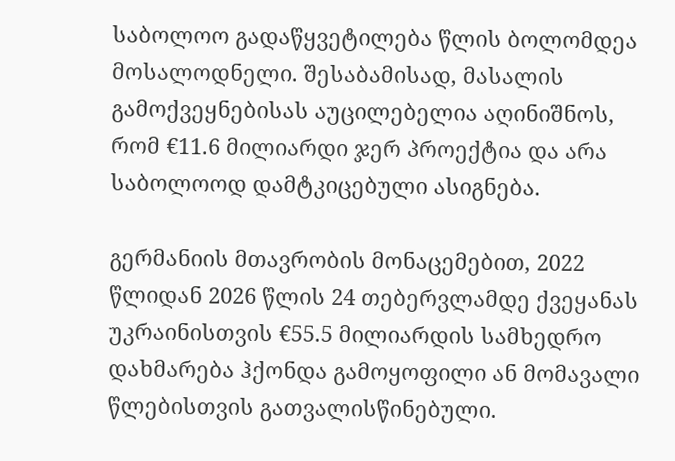საბოლოო გადაწყვეტილება წლის ბოლომდეა მოსალოდნელი. შესაბამისად, მასალის გამოქვეყნებისას აუცილებელია აღინიშნოს, რომ €11.6 მილიარდი ჯერ პროექტია და არა საბოლოოდ დამტკიცებული ასიგნება.

გერმანიის მთავრობის მონაცემებით, 2022 წლიდან 2026 წლის 24 თებერვლამდე ქვეყანას უკრაინისთვის €55.5 მილიარდის სამხედრო დახმარება ჰქონდა გამოყოფილი ან მომავალი წლებისთვის გათვალისწინებული.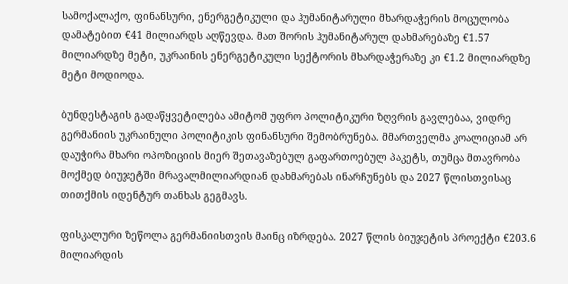სამოქალაქო, ფინანსური, ენერგეტიკული და ჰუმანიტარული მხარდაჭერის მოცულობა დამატებით €41 მილიარდს აღწევდა. მათ შორის ჰუმანიტარულ დახმარებაზე €1.57 მილიარდზე მეტი, უკრაინის ენერგეტიკული სექტორის მხარდაჭერაზე კი €1.2 მილიარდზე მეტი მოდიოდა.

ბუნდესტაგის გადაწყვეტილება ამიტომ უფრო პოლიტიკური ზღვრის გავლებაა, ვიდრე გერმანიის უკრაინული პოლიტიკის ფინანსური შემობრუნება. მმართველმა კოალიციამ არ დაუჭირა მხარი ოპოზიციის მიერ შეთავაზებულ გაფართოებულ პაკეტს, თუმცა მთავრობა მოქმედ ბიუჯეტში მრავალმილიარდიან დახმარებას ინარჩუნებს და 2027 წლისთვისაც თითქმის იდენტურ თანხას გეგმავს.

ფისკალური ზეწოლა გერმანიისთვის მაინც იზრდება. 2027 წლის ბიუჯეტის პროექტი €203.6 მილიარდის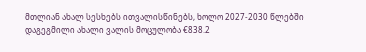მთლიან ახალ სესხებს ითვალისწინებს, ხოლო 2027-2030 წლებში დაგეგმილი ახალი ვალის მოცულობა €838.2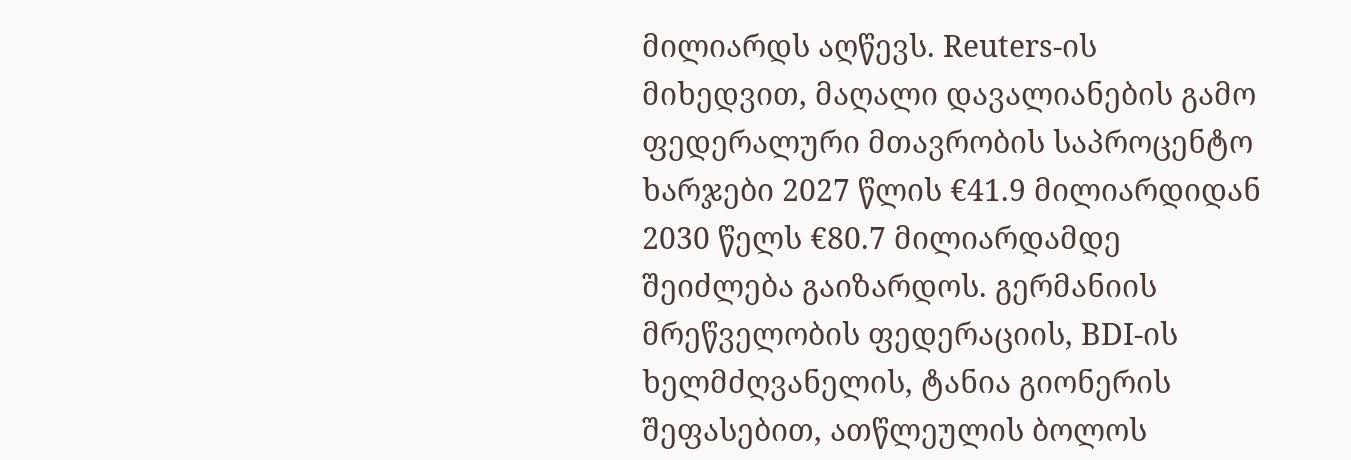მილიარდს აღწევს. Reuters-ის მიხედვით, მაღალი დავალიანების გამო ფედერალური მთავრობის საპროცენტო ხარჯები 2027 წლის €41.9 მილიარდიდან 2030 წელს €80.7 მილიარდამდე შეიძლება გაიზარდოს. გერმანიის მრეწველობის ფედერაციის, BDI-ის ხელმძღვანელის, ტანია გიონერის შეფასებით, ათწლეულის ბოლოს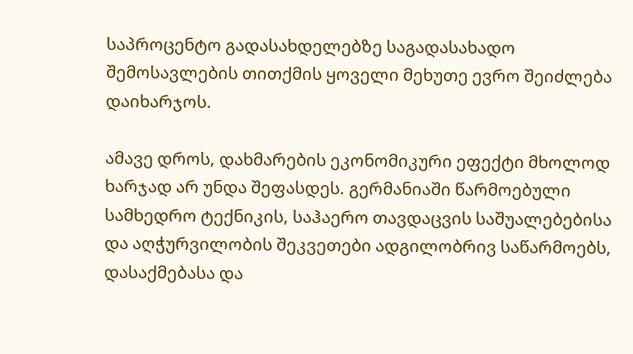საპროცენტო გადასახდელებზე საგადასახადო შემოსავლების თითქმის ყოველი მეხუთე ევრო შეიძლება დაიხარჯოს.

ამავე დროს, დახმარების ეკონომიკური ეფექტი მხოლოდ ხარჯად არ უნდა შეფასდეს. გერმანიაში წარმოებული სამხედრო ტექნიკის, საჰაერო თავდაცვის საშუალებებისა და აღჭურვილობის შეკვეთები ადგილობრივ საწარმოებს, დასაქმებასა და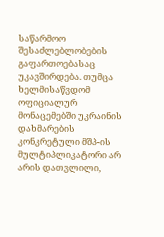საწარმოო შესაძლებლობების გაფართოებასაც უკავშირდება. თუმცა ხელმისაწვდომ ოფიციალურ მონაცემებში უკრაინის დახმარების კონკრეტული მშპ-ის მულტიპლიკატორი არ არის დათვლილი,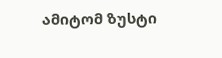ამიტომ ზუსტი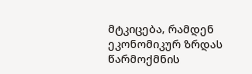მტკიცება, რამდენ ეკონომიკურ ზრდას წარმოქმნის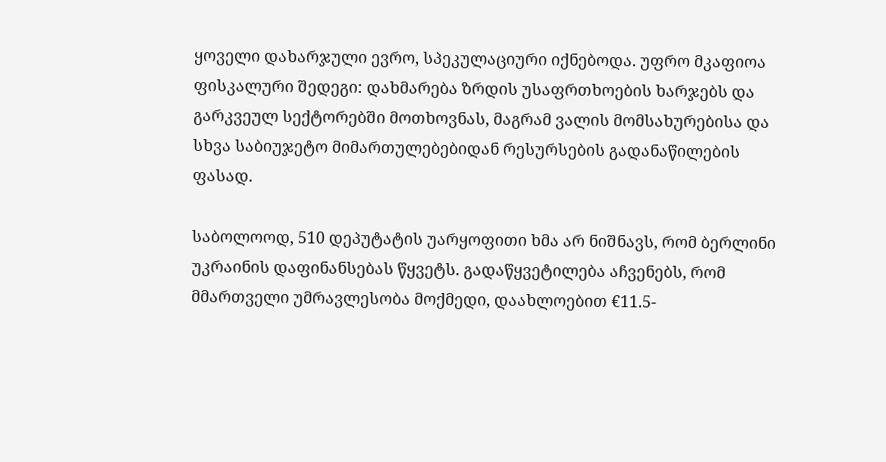ყოველი დახარჯული ევრო, სპეკულაციური იქნებოდა. უფრო მკაფიოა ფისკალური შედეგი: დახმარება ზრდის უსაფრთხოების ხარჯებს და გარკვეულ სექტორებში მოთხოვნას, მაგრამ ვალის მომსახურებისა და სხვა საბიუჯეტო მიმართულებებიდან რესურსების გადანაწილების ფასად.

საბოლოოდ, 510 დეპუტატის უარყოფითი ხმა არ ნიშნავს, რომ ბერლინი უკრაინის დაფინანსებას წყვეტს. გადაწყვეტილება აჩვენებს, რომ მმართველი უმრავლესობა მოქმედი, დაახლოებით €11.5-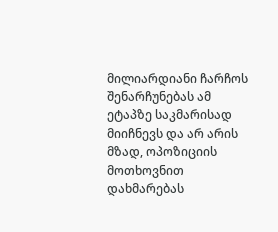მილიარდიანი ჩარჩოს შენარჩუნებას ამ ეტაპზე საკმარისად მიიჩნევს და არ არის მზად, ოპოზიციის მოთხოვნით დახმარებას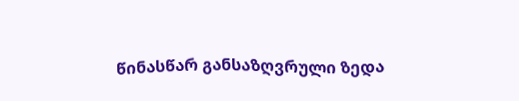წინასწარ განსაზღვრული ზედა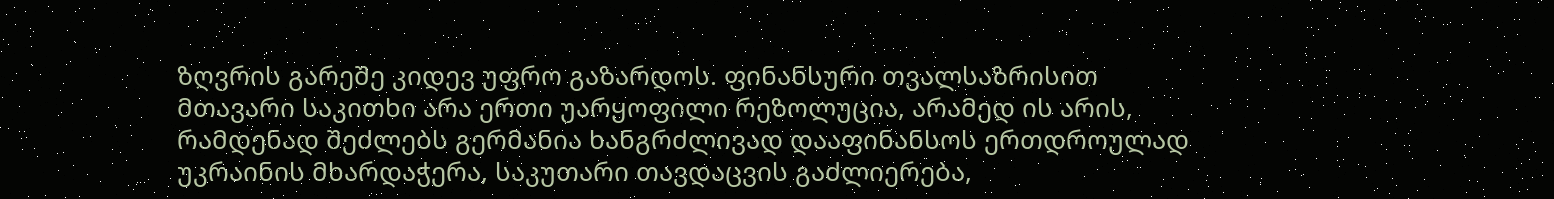ზღვრის გარეშე კიდევ უფრო გაზარდოს. ფინანსური თვალსაზრისით მთავარი საკითხი არა ერთი უარყოფილი რეზოლუცია, არამედ ის არის, რამდენად შეძლებს გერმანია ხანგრძლივად დააფინანსოს ერთდროულად უკრაინის მხარდაჭერა, საკუთარი თავდაცვის გაძლიერება,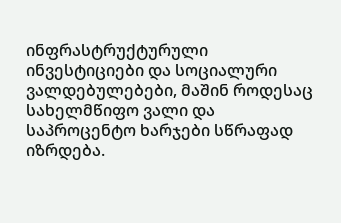ინფრასტრუქტურული ინვესტიციები და სოციალური ვალდებულებები, მაშინ როდესაც სახელმწიფო ვალი და საპროცენტო ხარჯები სწრაფად იზრდება.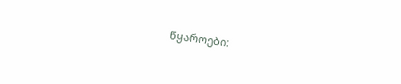წყაროები: